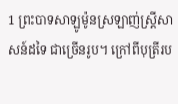1 ព្រះបាទសាឡូម៉ូនស្រឡាញ់ស្ត្រីសាសន៍ដទៃ ជាច្រើនរូប។ ក្រៅពីបុត្រីរប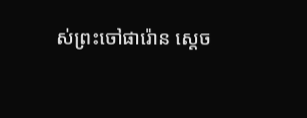ស់ព្រះចៅផារ៉ោន ស្តេច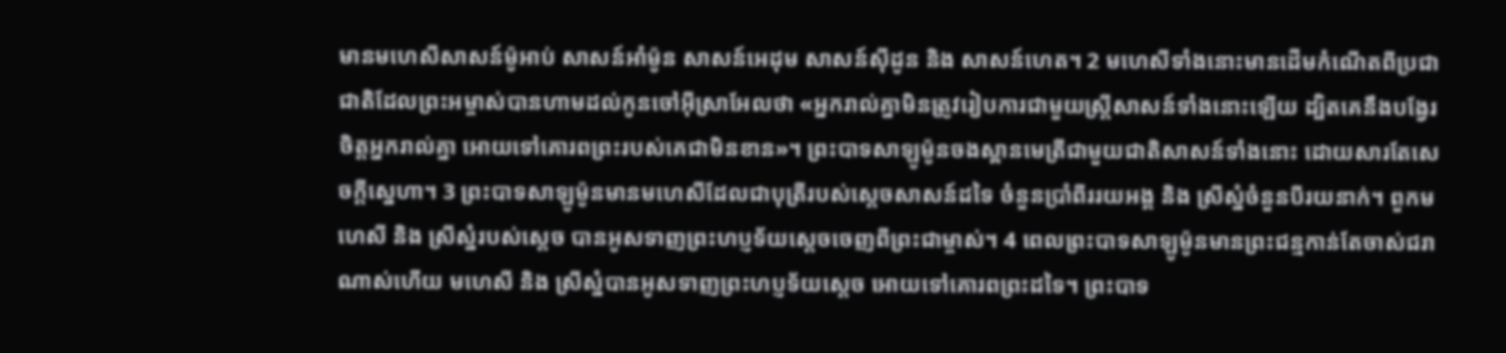មានមហេសីសាសន៍ម៉ូអាប់ សាសន៍អាំម៉ូន សាសន៍អេដុម សាសន៍ស៊ីដូន និង សាសន៍ហេត។ 2 មហេសីទាំងនោះមានដើមកំណើតពីប្រជាជាតិដែលព្រះអម្ចាស់បានហាមដល់កូនចៅអ៊ីស្រាអែលថា «អ្នករាល់គ្នាមិនត្រូវរៀបការជាមួយស្ត្រីសាសន៍ទាំងនោះឡើយ ដ្បិតគេនឹងបង្វែរចិត្តអ្នករាល់គ្នា អោយទៅគោរពព្រះរបស់គេជាមិនខាន»។ ព្រះបាទសាឡូម៉ូនចងស្ពានមេត្រីជាមួយជាតិសាសន៍ទាំងនោះ ដោយសារតែសេចក្តីស្នេហា។ 3 ព្រះបាទសាឡូម៉ូនមានមហេសីដែលជាបុត្រីរបស់ស្តេចសាសន៍ដទៃ ចំនួនប្រាំពីររយអង្គ និង ស្រីស្នំចំនួនបីរយនាក់។ ពួកមហេសី និង ស្រីស្នំរបស់ស្តេច បានអូសទាញព្រះហប្ញទ័យស្តេចចេញពីព្រះជាម្ចាស់។ 4 ពេលព្រះបាទសាឡូម៉ូនមានព្រះជន្មកាន់តែចាស់ជរាណាស់ហើយ មហេសី និង ស្រីស្នំបានអូសទាញព្រះហប្ញទ័យស្តេច អោយទៅគោរពព្រះដទៃ។ ព្រះបាទ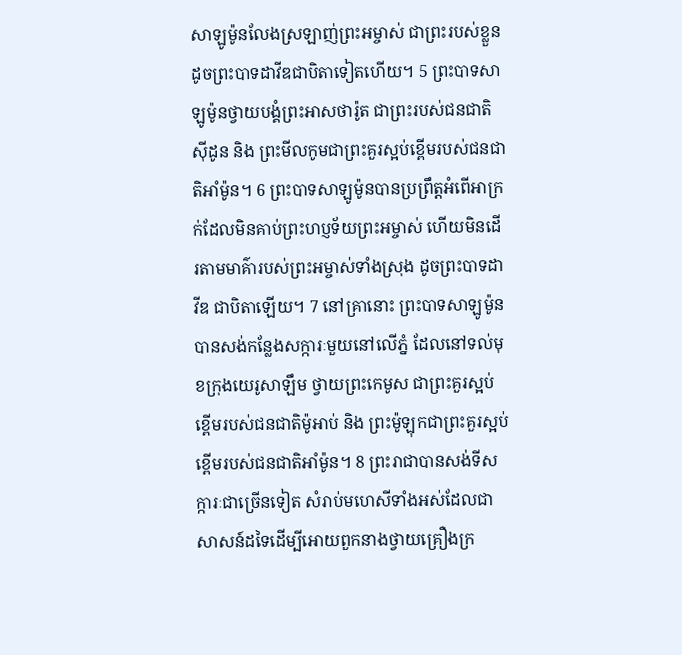សាឡូម៉ូនលែងស្រឡាញ់ព្រះអម្ចាស់ ជាព្រះរបស់ខ្លួន ដូចព្រះបាទដាវីឌជាបិតាទៀតហើយ។ 5 ព្រះបាទសាឡូម៉ូនថ្វាយបង្គំព្រះអាសថារ៉ូត ជាព្រះរបស់ជនជាតិស៊ីដូន និង ព្រះមីលកូមជាព្រះគួរស្អប់ខ្ពើមរបស់ជនជាតិអាំម៉ូន។ 6 ព្រះបាទសាឡូម៉ូនបានប្រព្រឹត្តអំពើអាក្រក់ដែលមិនគាប់ព្រះហប្ញទ័យព្រះអម្ចាស់ ហើយមិនដើរតាមមាគ៌ារបស់ព្រះអម្ចាស់ទាំងស្រុង ដូចព្រះបាទដាវីឌ ជាបិតាឡើយ។ 7 នៅគ្រានោះ ព្រះបាទសាឡូម៉ូនបានសង់កន្លែងសក្ការៈមួយនៅលើភ្នំ ដែលនៅទល់មុខក្រុងយេរូសាឡឹម ថ្វាយព្រះកេមូស ជាព្រះគួរស្អប់ខ្ពើមរបស់ជនជាតិម៉ូអាប់ និង ព្រះម៉ូឡុកជាព្រះគួរស្អប់ខ្ពើមរបស់ជនជាតិអាំម៉ូន។ 8 ព្រះរាជាបានសង់ទីសក្ការៈជាច្រើនទៀត សំរាប់មហេសីទាំងអស់ដែលជាសាសន៍ដទៃដើម្បីអោយពួកនាងថ្វាយគ្រឿងក្រ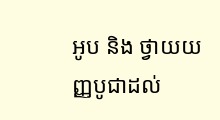អូប និង ថ្វាយយញ្ញបូជាដល់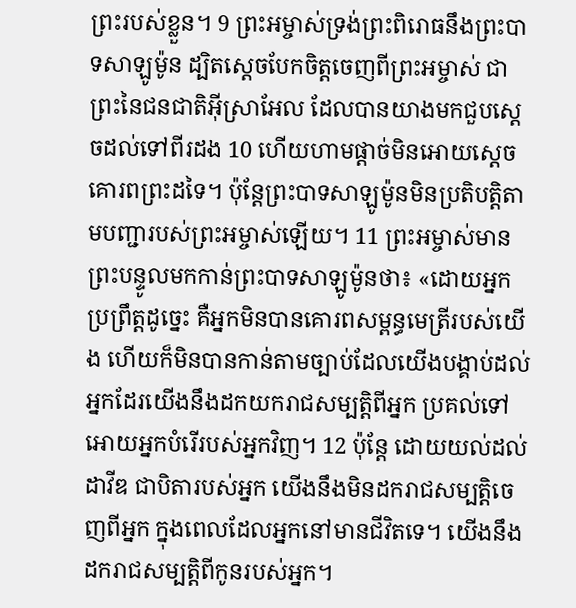ព្រះរបស់ខ្លួន។ 9 ព្រះអម្ចាស់ទ្រង់ព្រះពិរោធនឹងព្រះបាទសាឡូម៉ូន ដ្បិតស្តេចបែកចិត្តចេញពីព្រះអម្ចាស់ ជាព្រះនៃជនជាតិអ៊ីស្រាអែល ដែលបានយាងមកជួបស្តេចដល់ទៅពីរដង 10 ហើយហាមផ្តាច់មិនអោយស្តេចគោរពព្រះដទៃ។ ប៉ុន្តែព្រះបាទសាឡូម៉ូនមិនប្រតិបត្តិតាមបញ្ជារបស់ព្រះអម្ចាស់ឡើយ។ 11 ព្រះអម្ចាស់មានព្រះបន្ទូលមកកាន់ព្រះបាទសាឡូម៉ូនថា៖ «ដោយអ្នកប្រព្រឹត្តដូច្នេះ គឺអ្នកមិនបានគោរពសម្ពន្ធមេត្រីរបស់យើង ហើយក៏មិនបានកាន់តាមច្បាប់ដែលយើងបង្គាប់ដល់អ្នកដែរយើងនឹងដកយករាជសម្បត្តិពីអ្នក ប្រគល់ទៅអោយអ្នកបំរើរបស់អ្នកវិញ។ 12 ប៉ុន្តែ ដោយយល់ដល់ដាវីឌ ជាបិតារបស់អ្នក យើងនឹងមិនដករាជសម្បត្តិចេញពីអ្នក ក្នុងពេលដែលអ្នកនៅមានជីវិតទេ។ យើងនឹងដករាជសម្បត្តិពីកូនរបស់អ្នក។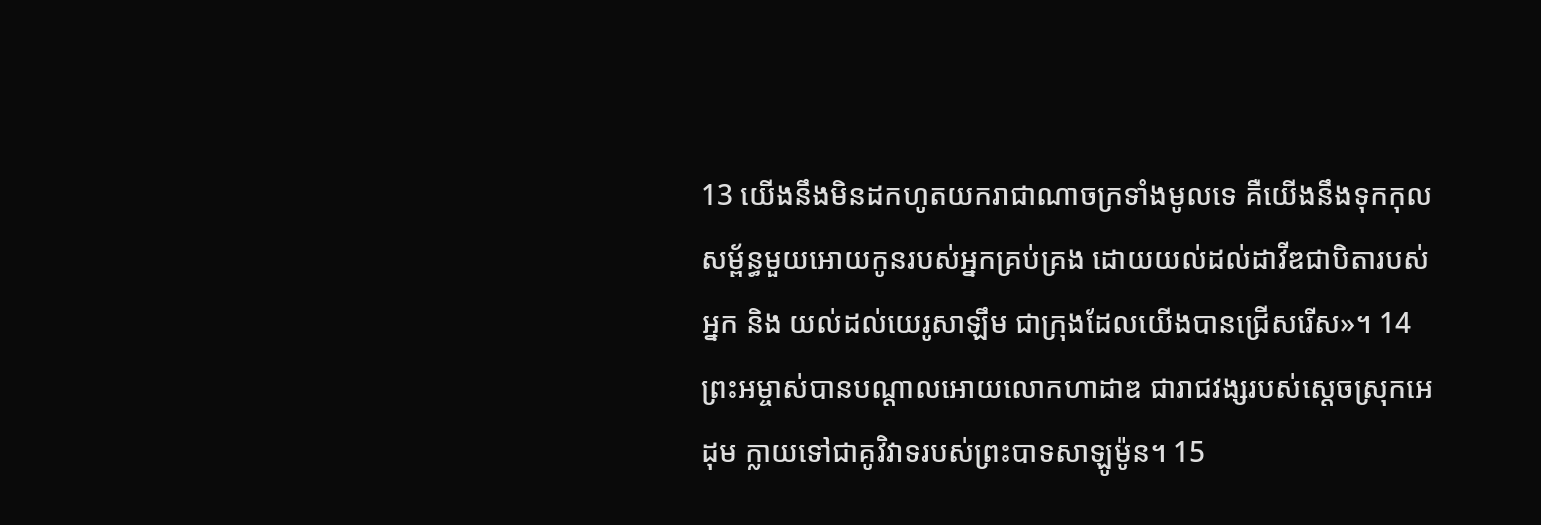13 យើងនឹងមិនដកហូតយករាជាណាចក្រទាំងមូលទេ គឺយើងនឹងទុកកុលសម្ព័ន្ធមួយអោយកូនរបស់អ្នកគ្រប់គ្រង ដោយយល់ដល់ដាវីឌជាបិតារបស់អ្នក និង យល់ដល់យេរូសាឡឹម ជាក្រុងដែលយើងបានជ្រើសរើស»។ 14 ព្រះអម្ចាស់បានបណ្តាលអោយលោកហាដាឌ ជារាជវង្សរបស់ស្តេចស្រុកអេដុម ក្លាយទៅជាគូវិវាទរបស់ព្រះបាទសាឡូម៉ូន។ 15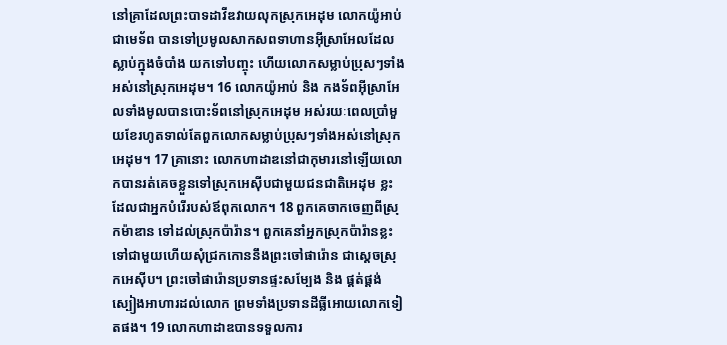នៅគ្រាដែលព្រះបាទដាវីឌវាយលុកស្រុកអេដុម លោកយ៉ូអាប់ជាមេទ័ព បានទៅប្រមូលសាកសពទាហានអ៊ីស្រាអែលដែលស្លាប់ក្នុងចំបាំង យកទៅបញ្ចុះ ហើយលោកសម្លាប់ប្រុសៗទាំងអស់នៅស្រុកអេដុម។ 16 លោកយ៉ូអាប់ និង កងទ័ពអ៊ីស្រាអែលទាំងមូលបានបោះទ័ពនៅស្រុកអេដុម អស់រយៈពេលប្រាំមួយខែរហូតទាល់តែពួកលោកសម្លាប់ប្រុសៗទាំងអស់នៅស្រុកអេដុម។ 17 គ្រានោះ លោកហាដាឌនៅជាកុមារនៅឡើយលោកបានរត់គេចខ្លួនទៅស្រុកអេស៊ីបជាមួយជនជាតិអេដុម ខ្លះដែលជាអ្នកបំរើរបស់ឪពុកលោក។ 18 ពួកគេចាកចេញពីស្រុកម៉ាឌាន ទៅដល់ស្រុកប៉ារ៉ាន។ ពួកគេនាំអ្នកស្រុកប៉ារ៉ានខ្លះទៅជាមួយហើយសុំជ្រកកោននឹងព្រះចៅផារ៉ោន ជាស្តេចស្រុកអេស៊ីប។ ព្រះចៅផារ៉ោនប្រទានផ្ទះសម្បែង និង ផ្គត់ផ្តង់ស្បៀងអាហារដល់លោក ព្រមទាំងប្រទានដីធ្លីអោយលោកទៀតផង។ 19 លោកហាដាឌបានទទួលការ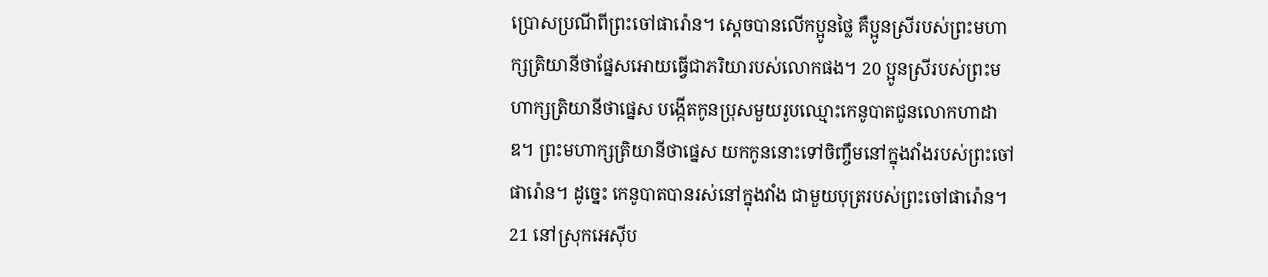ប្រោសប្រណីពីព្រះចៅផារ៉ោន។ ស្តេចបានលើកប្អូនថ្លៃ គឺប្អូនស្រីរបស់ព្រះមហាក្សត្រិយានីថាផ្នែសអោយធ្វើជាភរិយារបស់លោកផង។ 20 ប្អូនស្រីរបស់ព្រះមហាក្សត្រិយានីថាផ្នេស បង្កើតកូនប្រុសមួយរូបឈ្មោះកេនូបាតជូនលោកហាដាឌ។ ព្រះមហាក្សត្រិយានីថាផ្នេស យកកូននោះទៅចិញ្ចឹមនៅក្នុងវាំងរបស់ព្រះចៅផារ៉ោន។ ដូច្នេះ កេនូបាតបានរស់នៅក្នុងវាំង ជាមួយបុត្ររបស់ព្រះចៅផារ៉ោន។ 21 នៅស្រុកអេស៊ីប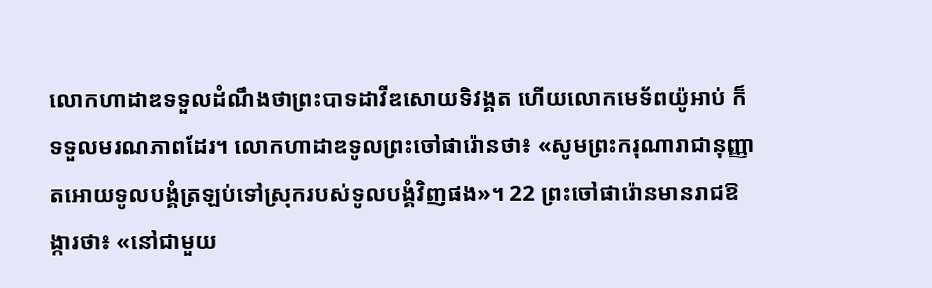លោកហាដាឌទទួលដំណឹងថាព្រះបាទដាវីឌសោយទិវង្គត ហើយលោកមេទ័ពយ៉ូអាប់ ក៏ទទួលមរណភាពដែរ។ លោកហាដាឌទូលព្រះចៅផារ៉ោនថា៖ «សូមព្រះករុណារាជានុញ្ញាតអោយទូលបង្គំត្រឡប់ទៅស្រុករបស់ទូលបង្គំវិញផង»។ 22 ព្រះចៅផារ៉ោនមានរាជឱង្ការថា៖ «នៅជាមួយ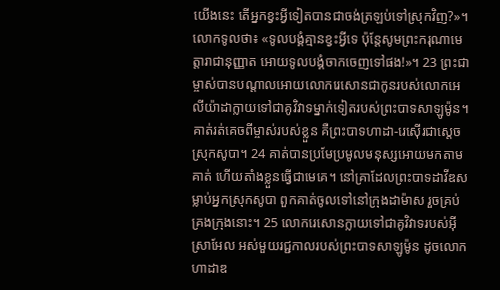យើងនេះ តើអ្នកខ្វះអ្វីទៀតបានជាចង់ត្រឡប់ទៅស្រុកវិញ?»។ លោកទូលថា៖ «ទូលបង្គំគ្មានខ្វះអ្វីទេ ប៉ុន្តែសូមព្រះករុណាមេត្តារាជានុញ្ញាត អោយទូលបង្គំចាកចេញទៅផង!»។ 23 ព្រះជាម្ចាស់បានបណ្តាលអោយលោករេសោនជាកូនរបស់លោកអេលីយ៉ាដាក្លាយទៅជាគូវិវាទម្នាក់ទៀតរបស់ព្រះបាទសាឡូម៉ូន។ គាត់រត់គេចពីម្ចាស់របស់ខ្លួន គឺព្រះបាទហាដា-រេស៊ើរជាស្តេចស្រុកសូបា។ 24 គាត់បានប្រមែប្រមូលមនុស្សអោយមកតាមគាត់ ហើយតាំងខ្លួនធ្វើជាមេគេ។ នៅគ្រាដែលព្រះបាទដាវីឌសម្លាប់អ្នកស្រុកសូបា ពួកគាត់ចូលទៅនៅក្រុងដាម៉ាស រួចគ្រប់គ្រងក្រុងនោះ។ 25 លោករេសោនក្លាយទៅជាគូវិវាទរបស់អ៊ីស្រាអែល អស់មួយរជ្ជកាលរបស់ព្រះបាទសាឡូម៉ូន ដូចលោកហាដាឌ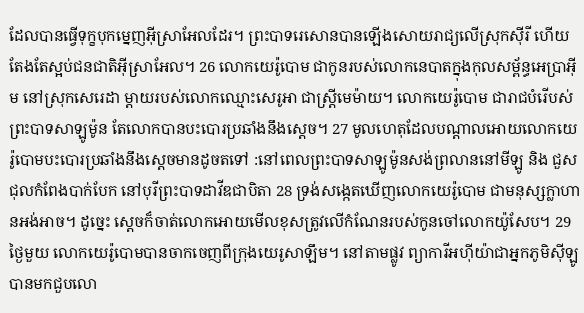ដែលបានធ្វើទុក្ខបុកម្នេញអ៊ីស្រាអែលដែរ។ ព្រះបាទរេសោនបានឡើងសោយរាជ្យលើស្រុកស៊ីរី ហើយតែងតែស្អប់ជនជាតិអ៊ីស្រាអែល។ 26 លោកយេរ៉ូបោម ជាកូនរបស់លោកនេបាតក្នុងកុលសម្ព័ន្ធអេប្រាអ៊ីម នៅស្រុកសេរេដា ម្តាយរបស់លោកឈ្មោះសេរូអា ជាស្ត្រីមេម៉ាយ។ លោកយេរ៉ូបោម ជារាជបំរើបស់ព្រះបាទសាឡូម៉ូន តែលោកបានបះបោរប្រឆាំងនឹងស្តេច។ 27 មូលហេតុដែលបណ្តាលអោយលោកយេរ៉ូបោមបះបោរប្រឆាំងនឹងស្តេចមានដូចតទៅ :នៅពេលព្រះបាទសាឡូម៉ូនសង់ព្រលាននៅមីឡូ និង ជួសជុលកំពែងបាក់បែក នៅបុរីព្រះបាទដាវីឌជាបិតា 28 ទ្រង់សង្កេតឃើញលោកយេរ៉ូបោម ជាមនុស្សក្លាហានអង់អាច។ ដូច្នេះ ស្តេចក៏ចាត់លោកអោយមើលខុសត្រូវលើកំណែនរបស់កូនចៅលោកយ៉ូសែប។ 29 ថ្ងៃមួយ លោកយេរ៉ូបោមបានចាកចេញពីក្រុងយេរូសាឡឹម។ នៅតាមផ្លូវ ព្យាការីអហ៊ីយ៉ាជាអ្នកភូមិស៊ីឡូ បានមកជួបលោ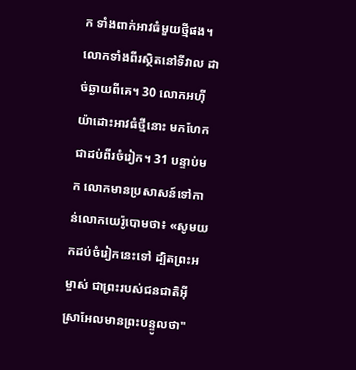ក ទាំងពាក់អាវធំមួយថ្មីផង។ លោកទាំងពីរស្ថិតនៅទីវាល ដាច់ឆ្ងាយពីគេ។ 30 លោកអហ៊ីយ៉ាដោះអាវធំថ្មីនោះ មកហែកជាដប់ពីរចំរៀក។ 31 បន្ទាប់មក លោកមានប្រសាសន៍ទៅកាន់លោកយេរ៉ូបោមថា៖ «សូមយកដប់ចំរៀកនេះទៅ ដ្បិតព្រះអម្ចាស់ ជាព្រះរបស់ជនជាតិអ៊ីស្រាអែលមានព្រះបន្ទូលថា"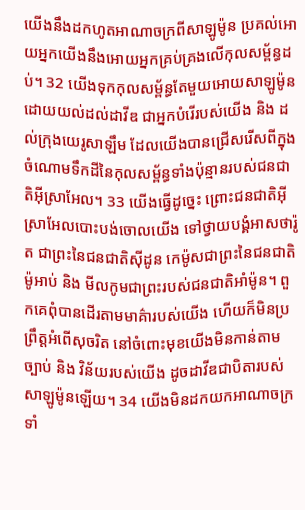យើងនឹងដកហូតអាណាចក្រពីសាឡូម៉ូន ប្រគល់អោយអ្នកយើងនឹងអោយអ្នកគ្រប់គ្រងលើកុលសម្ព័ន្ធដប់។ 32 យើងទុកកុលសម្ព័ន្ធតែមួយអោយសាឡូម៉ូន ដោយយល់ដល់ដាវីឌ ជាអ្នកបំរើរបស់យើង និង ដល់ក្រុងយេរូសាឡឹម ដែលយើងបានជ្រើសរើសពីក្នុងចំណោមទឹកដីនៃកុលសម្ព័ន្ធទាំងប៉ុន្មានរបស់ជនជាតិអ៊ីស្រាអែល។ 33 យើងធ្វើដូច្នេះ ព្រោះជនជាតិអ៊ីស្រាអែលបោះបង់ចោលយើង ទៅថ្វាយបង្គំអាសថារ៉ូត ជាព្រះនៃជនជាតិស៊ីដូន កេម៉ូសជាព្រះនៃជនជាតិម៉ូអាប់ និង មីលកូមជាព្រះរបស់ជនជាតិអាំម៉ូន។ ពួកគេពុំបានដើរតាមមាគ៌ារបស់យើង ហើយក៏មិនប្រព្រឹត្តអំពើសុចរិត នៅចំពោះមុខយើងមិនកាន់តាមច្បាប់ និង វិន័យរបស់យើង ដូចដាវីឌជាបិតារបស់សាឡូម៉ូនឡើយ។ 34 យើងមិនដកយកអាណាចក្រទាំ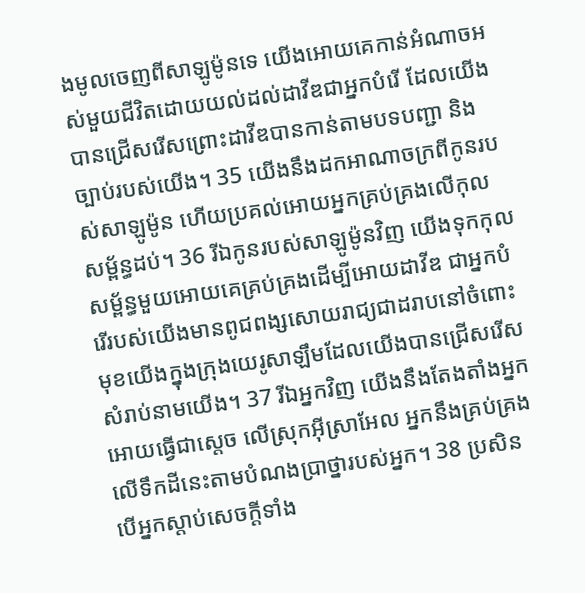ងមូលចេញពីសាឡូម៉ូនទេ យើងអោយគេកាន់អំណាចអស់មួយជីវិតដោយយល់ដល់ដាវីឌជាអ្នកបំរើ ដែលយើងបានជ្រើសរើសព្រោះដាវីឌបានកាន់តាមបទបញ្ជា និង ច្បាប់របស់យើង។ 35 យើងនឹងដកអាណាចក្រពីកូនរបស់សាឡូម៉ូន ហើយប្រគល់អោយអ្នកគ្រប់គ្រងលើកុលសម្ព័ន្ធដប់។ 36 រីឯកូនរបស់សាឡូម៉ូនវិញ យើងទុកកុលសម្ព័ន្ធមួយអោយគេគ្រប់គ្រងដើម្បីអោយដាវីឌ ជាអ្នកបំរើរបស់យើងមានពូជពង្សសោយរាជ្យជាដរាបនៅចំពោះមុខយើងក្នុងក្រុងយេរូសាឡឹមដែលយើងបានជ្រើសរើសសំរាប់នាមយើង។ 37 រីឯអ្នកវិញ យើងនឹងតែងតាំងអ្នកអោយធ្វើជាស្តេច លើស្រុកអ៊ីស្រាអែល អ្នកនឹងគ្រប់គ្រងលើទឹកដីនេះតាមបំណងប្រាថ្នារបស់អ្នក។ 38 ប្រសិនបើអ្នកស្តាប់សេចក្តីទាំង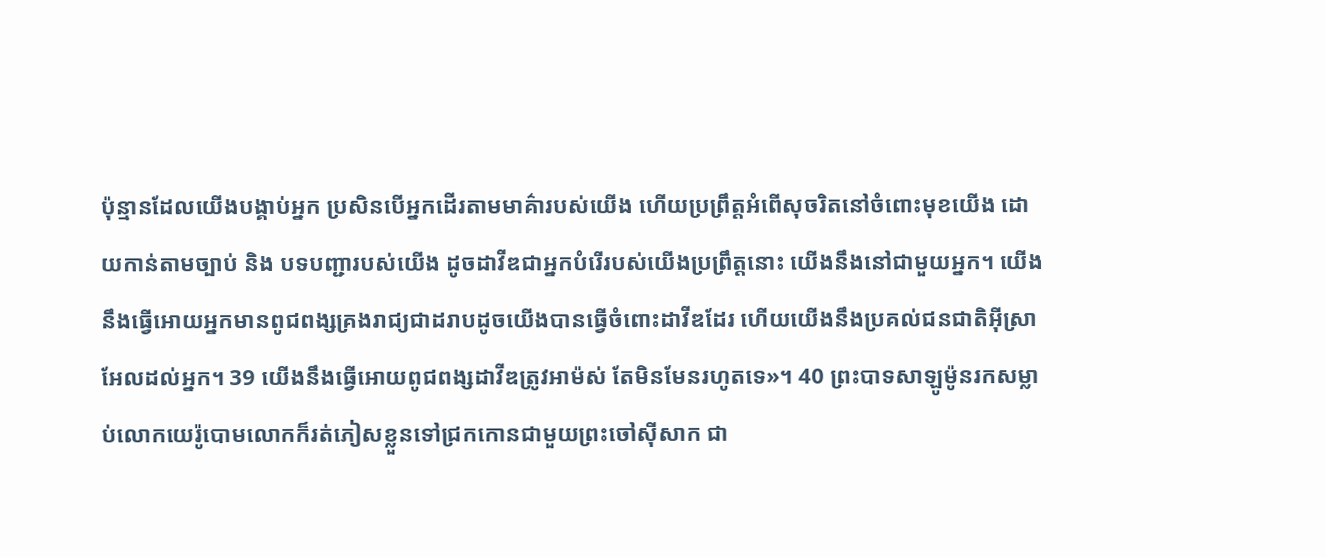ប៉ុន្មានដែលយើងបង្គាប់អ្នក ប្រសិនបើអ្នកដើរតាមមាគ៌ារបស់យើង ហើយប្រព្រឹត្តអំពើសុចរិតនៅចំពោះមុខយើង ដោយកាន់តាមច្បាប់ និង បទបញ្ជារបស់យើង ដូចដាវីឌជាអ្នកបំរើរបស់យើងប្រព្រឹត្តនោះ យើងនឹងនៅជាមួយអ្នក។ យើងនឹងធ្វើអោយអ្នកមានពូជពង្សគ្រងរាជ្យជាដរាបដូចយើងបានធ្វើចំពោះដាវីឌដែរ ហើយយើងនឹងប្រគល់ជនជាតិអ៊ីស្រាអែលដល់អ្នក។ 39 យើងនឹងធ្វើអោយពូជពង្សដាវីឌត្រូវអាម៉ស់ តែមិនមែនរហូតទេ»។ 40 ព្រះបាទសាឡូម៉ូនរកសម្លាប់លោកយេរ៉ូបោមលោកក៏រត់ភៀសខ្លួនទៅជ្រកកោនជាមួយព្រះចៅស៊ីសាក ជា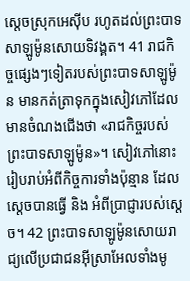ស្តេចស្រុកអេស៊ីប រហូតដល់ព្រះបាទសាឡូម៉ូនសោយទិវង្គត។ 41 រាជកិច្ចផ្សេងៗទៀតរបស់ព្រះបាទសាឡូម៉ូន មានកត់ត្រាទុកក្នុងសៀវភៅដែលមានចំណងជើងថា «រាជកិច្ចរបស់ព្រះបាទសាឡូម៉ូន»។ សៀវភៅនោះរៀបរាប់អំពីកិច្ចការទាំងប៉ុន្មាន ដែលស្តេចបានធ្វើ និង អំពីប្រាជ្ញារបស់ស្តេច។ 42 ព្រះបាទសាឡូម៉ូនសោយរាជ្យលើប្រជាជនអ៊ីស្រាអែលទាំងមូ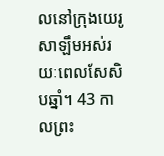លនៅក្រុងយេរូសាឡឹមអស់រយៈពេលសែសិបឆ្នាំ។ 43 កាលព្រះ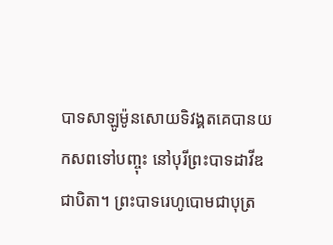បាទសាឡូម៉ូនសោយទិវង្គតគេបានយកសពទៅបញ្ចុះ នៅបុរីព្រះបាទដាវីឌជាបិតា។ ព្រះបាទរេហូបោមជាបុត្រ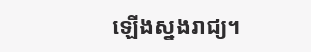ឡើងស្នងរាជ្យ។